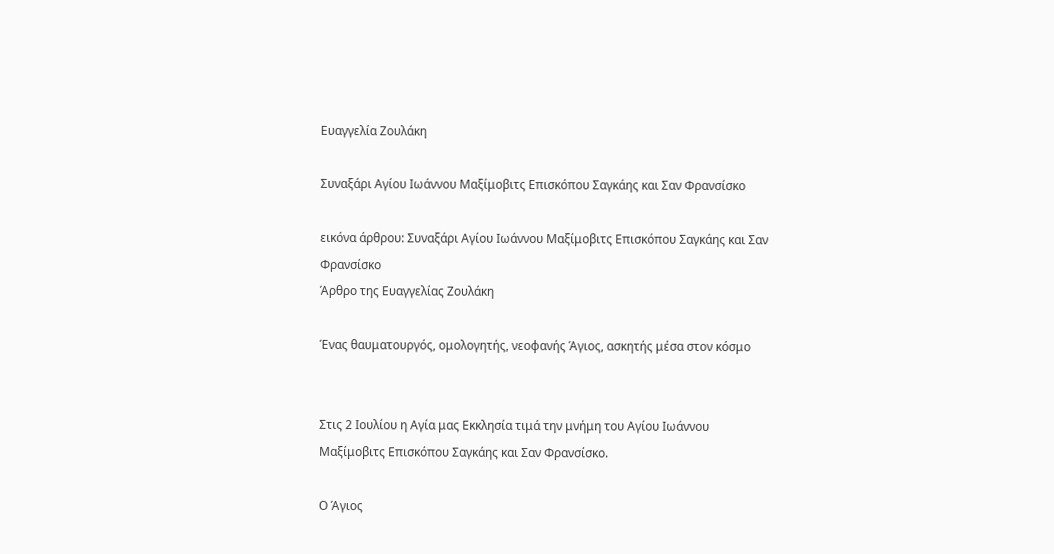Ευαγγελία Ζουλάκη

Συναξάρι Αγίου Ιωάννου Μαξίμοβιτς Επισκόπου Σαγκάης και Σαν Φρανσίσκο

εικόνα άρθρου: Συναξάρι Αγίου Ιωάννου Μαξίμοβιτς Επισκόπου Σαγκάης και Σαν Φρανσίσκο
Άρθρο της Ευαγγελίας Ζουλάκη

Ένας θαυματουργός, ομολογητής, νεοφανής Άγιος, ασκητής μέσα στον κόσμο


Στις 2 Ιουλίου η Αγία μας Εκκλησία τιμά την μνήμη του Αγίου Ιωάννου Μαξίμοβιτς Επισκόπου Σαγκάης και Σαν Φρανσίσκο.

Ο Άγιος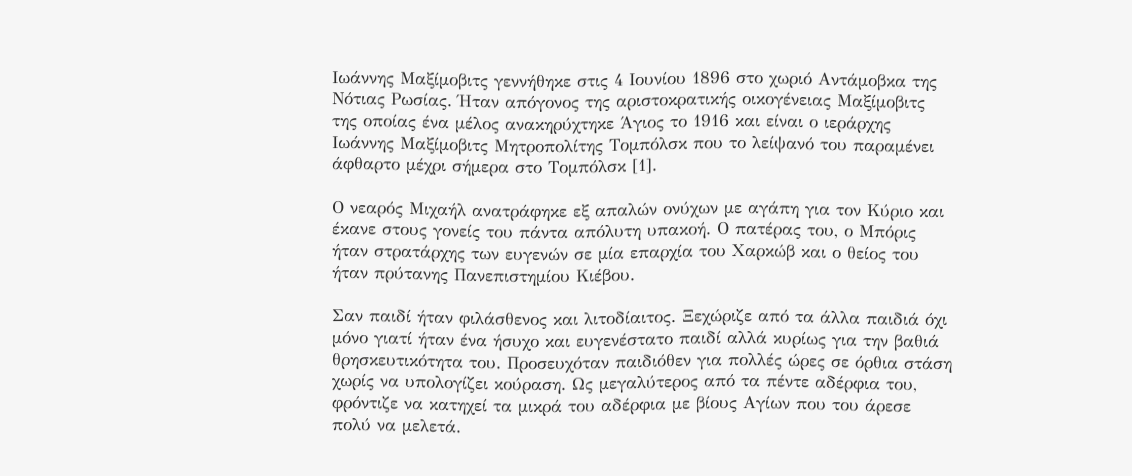Ιωάννης Μαξίμοβιτς γεννήθηκε στις 4 Ιουνίου 1896 στο χωριό Αντάμοβκα της Νότιας Ρωσίας. Ήταν απόγονος της αριστοκρατικής οικογένειας Μαξίμοβιτς της οποίας ένα μέλος ανακηρύχτηκε Άγιος το 1916 και είναι ο ιεράρχης Ιωάννης Μαξίμοβιτς Μητροπολίτης Τομπόλσκ που το λείψανό του παραμένει άφθαρτο μέχρι σήμερα στο Τομπόλσκ [1].

Ο νεαρός Μιχαήλ ανατράφηκε εξ απαλών ονύχων με αγάπη για τον Κύριο και έκανε στους γονείς του πάντα απόλυτη υπακοή. Ο πατέρας του, ο Μπόρις ήταν στρατάρχης των ευγενών σε μία επαρχία του Χαρκώβ και ο θείος του ήταν πρύτανης Πανεπιστημίου Κιέβου.

Σαν παιδί ήταν φιλάσθενος και λιτοδίαιτος. Ξεχώριζε από τα άλλα παιδιά όχι μόνο γιατί ήταν ένα ήσυχο και ευγενέστατο παιδί αλλά κυρίως για την βαθιά θρησκευτικότητα του. Προσευχόταν παιδιόθεν για πολλές ώρες σε όρθια στάση χωρίς να υπολογίζει κούραση. Ως μεγαλύτερος από τα πέντε αδέρφια του, φρόντιζε να κατηχεί τα μικρά του αδέρφια με βίους Αγίων που του άρεσε πολύ να μελετά.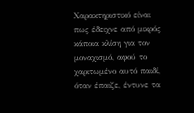Χαρακτηριστικό είναι πως έδειχνε από μικρός κάποια κλίση για τον μοναχισμό, αφού το χαριτωμένο αυτό παιδί, όταν έπαιζε, έντυνε τα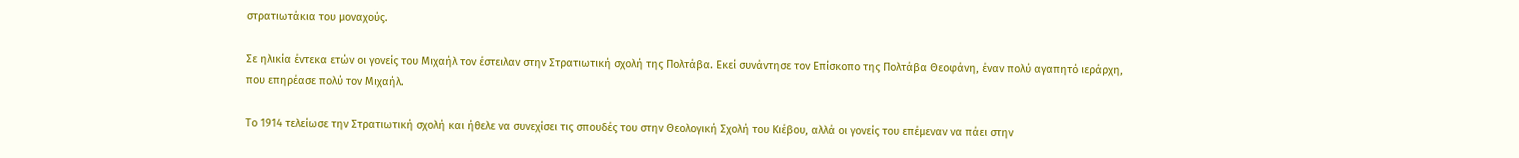στρατιωτάκια του μοναχούς.

Σε ηλικία έντεκα ετών οι γονείς του Μιχαήλ τον έστειλαν στην Στρατιωτική σχολή της Πολτάβα. Εκεί συνάντησε τον Επίσκοπο της Πολτάβα Θεοφάνη, έναν πολύ αγαπητό ιεράρχη, που επηρέασε πολύ τον Μιχαήλ.

Το 1914 τελείωσε την Στρατιωτική σχολή και ήθελε να συνεχίσει τις σπουδές του στην Θεολογική Σχολή του Κιέβου, αλλά οι γονείς του επέμεναν να πάει στην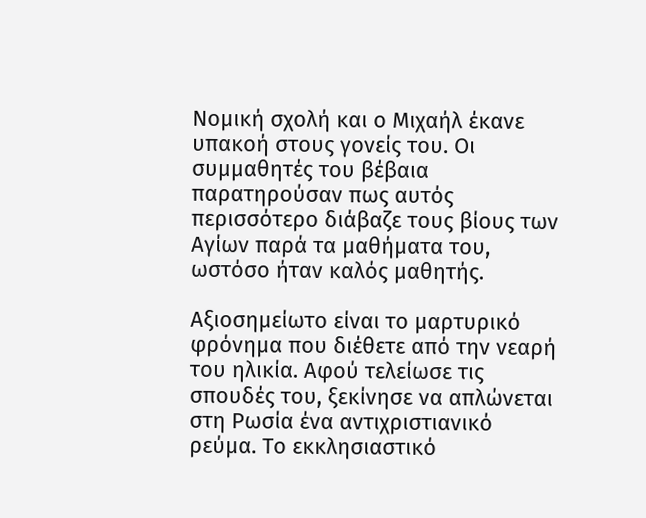Νομική σχολή και ο Μιχαήλ έκανε υπακοή στους γονείς του. Οι συμμαθητές του βέβαια παρατηρούσαν πως αυτός περισσότερο διάβαζε τους βίους των Αγίων παρά τα μαθήματα του, ωστόσο ήταν καλός μαθητής.

Αξιοσημείωτο είναι το μαρτυρικό φρόνημα που διέθετε από την νεαρή του ηλικία. Αφού τελείωσε τις σπουδές του, ξεκίνησε να απλώνεται στη Ρωσία ένα αντιχριστιανικό ρεύμα. Το εκκλησιαστικό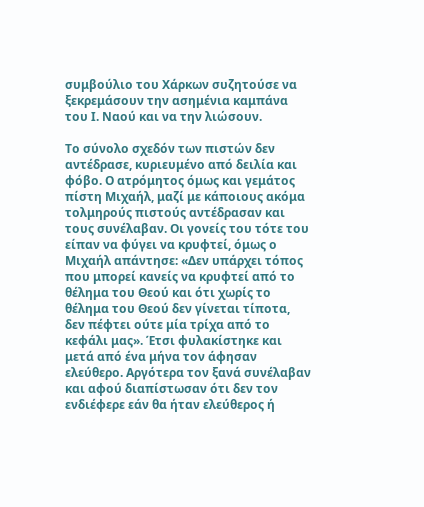συμβούλιο του Χάρκων συζητούσε να ξεκρεμάσουν την ασημένια καμπάνα του Ι. Ναού και να την λιώσουν.

Το σύνολο σχεδόν των πιστών δεν αντέδρασε, κυριευμένο από δειλία και φόβο. Ο ατρόμητος όμως και γεμάτος πίστη Μιχαήλ, μαζί με κάποιους ακόμα τολμηρούς πιστούς αντέδρασαν και τους συνέλαβαν. Οι γονείς του τότε του είπαν να φύγει να κρυφτεί, όμως ο Μιχαήλ απάντησε: «Δεν υπάρχει τόπος που μπορεί κανείς να κρυφτεί από το θέλημα του Θεού και ότι χωρίς το θέλημα του Θεού δεν γίνεται τίποτα, δεν πέφτει ούτε μία τρίχα από το κεφάλι μας». Έτσι φυλακίστηκε και μετά από ένα μήνα τον άφησαν ελεύθερο. Αργότερα τον ξανά συνέλαβαν και αφού διαπίστωσαν ότι δεν τον ενδιέφερε εάν θα ήταν ελεύθερος ή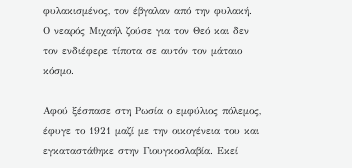φυλακισμένος, τον έβγαλαν από την φυλακή. Ο νεαρός Μιχαήλ ζούσε για τον Θεό και δεν τον ενδιέφερε τίποτα σε αυτόν τον μάταιο κόσμο.

Αφού ξέσπασε στη Ρωσία ο εμφύλιος πόλεμος, έφυγε το 1921 μαζί με την οικογένεια του και εγκαταστάθηκε στην Γιουγκοσλαβία. Εκεί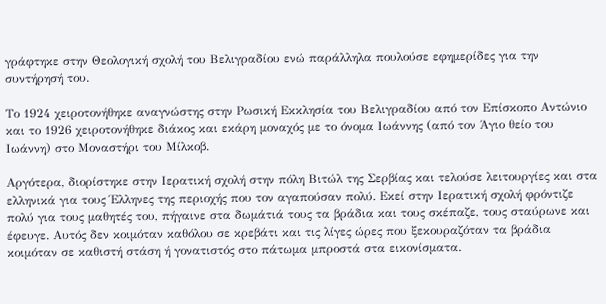γράφτηκε στην Θεολογική σχολή του Βελιγραδίου ενώ παράλληλα πουλούσε εφημερίδες για την συντήρησή του.

Το 1924 χειροτονήθηκε αναγνώστης στην Ρωσική Εκκλησία του Βελιγραδίου από τον Επίσκοπο Αντώνιο και το 1926 χειροτονήθηκε διάκος και εκάρη μοναχός με το όνομα Ιωάννης (από τον Άγιο θείο του Ιωάννη) στο Μοναστήρι του Μίλκοβ.

Αργότερα, διορίστηκε στην Ιερατική σχολή στην πόλη Βιτώλ της Σερβίας και τελούσε λειτουργίες και στα ελληνικά για τους Έλληνες της περιοχής που τον αγαπούσαν πολύ. Εκεί στην Ιερατική σχολή φρόντιζε πολύ για τους μαθητές του, πήγαινε στα δωμάτιά τους τα βράδια και τους σκέπαζε, τους σταύρωνε και έφευγε. Αυτός δεν κοιμόταν καθόλου σε κρεβάτι και τις λίγες ώρες που ξεκουραζόταν τα βράδια κοιμόταν σε καθιστή στάση ή γονατιστός στο πάτωμα μπροστά στα εικονίσματα.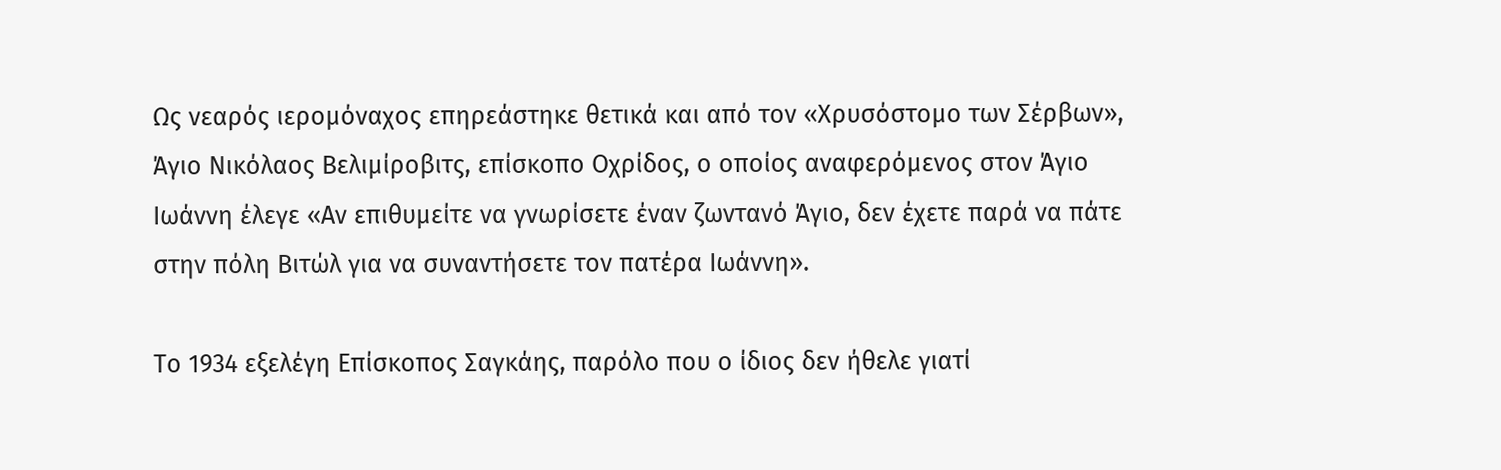Ως νεαρός ιερομόναχος επηρεάστηκε θετικά και από τον «Χρυσόστομο των Σέρβων», Άγιο Νικόλαος Βελιμίροβιτς, επίσκοπο Οχρίδος, ο οποίος αναφερόμενος στον Άγιο Ιωάννη έλεγε «Αν επιθυμείτε να γνωρίσετε έναν ζωντανό Άγιο, δεν έχετε παρά να πάτε στην πόλη Βιτώλ για να συναντήσετε τον πατέρα Ιωάννη».

Το 1934 εξελέγη Επίσκοπος Σαγκάης, παρόλο που ο ίδιος δεν ήθελε γιατί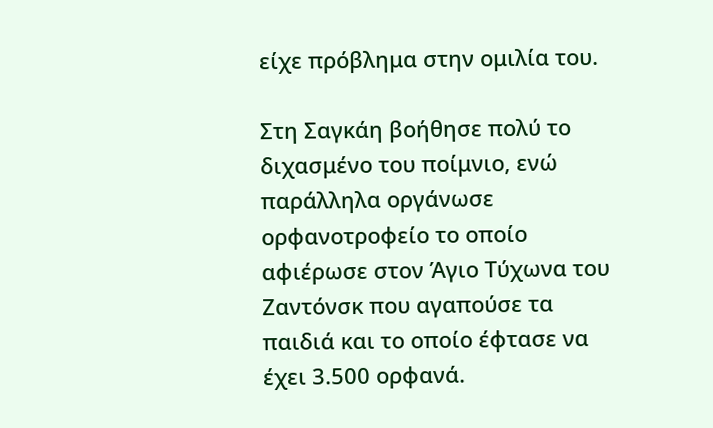είχε πρόβλημα στην ομιλία του.

Στη Σαγκάη βοήθησε πολύ το διχασμένο του ποίμνιο, ενώ παράλληλα οργάνωσε ορφανοτροφείο το οποίο αφιέρωσε στον Άγιο Τύχωνα του Ζαντόνσκ που αγαπούσε τα παιδιά και το οποίο έφτασε να έχει 3.500 ορφανά.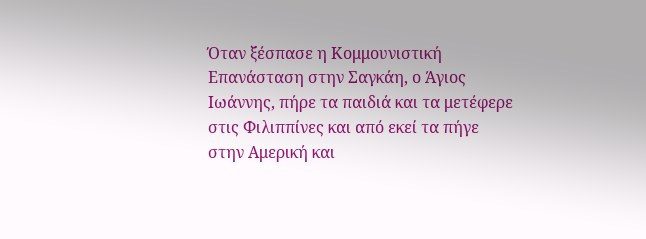Όταν ξέσπασε η Κομμουνιστική Επανάσταση στην Σαγκάη, ο Άγιος Ιωάννης, πήρε τα παιδιά και τα μετέφερε στις Φιλιππίνες και από εκεί τα πήγε στην Αμερική και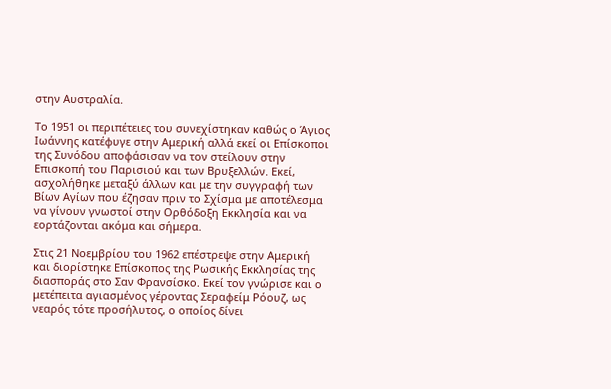στην Αυστραλία.

Το 1951 οι περιπέτειες του συνεχίστηκαν καθώς ο Άγιος Ιωάννης κατέφυγε στην Αμερική αλλά εκεί οι Επίσκοποι της Συνόδου αποφάσισαν να τον στείλουν στην Επισκοπή του Παρισιού και των Βρυξελλών. Εκεί, ασχολήθηκε μεταξύ άλλων και με την συγγραφή των Βίων Αγίων που έζησαν πριν το Σχίσμα με αποτέλεσμα να γίνουν γνωστοί στην Ορθόδοξη Εκκλησία και να εορτάζονται ακόμα και σήμερα.

Στις 21 Νοεμβρίου του 1962 επέστρεψε στην Αμερική και διορίστηκε Επίσκοπος της Ρωσικής Εκκλησίας της διασποράς στο Σαν Φρανσίσκο. Εκεί τον γνώρισε και ο μετέπειτα αγιασμένος γέροντας Σεραφείμ Ρόουζ, ως νεαρός τότε προσήλυτος, ο οποίος δίνει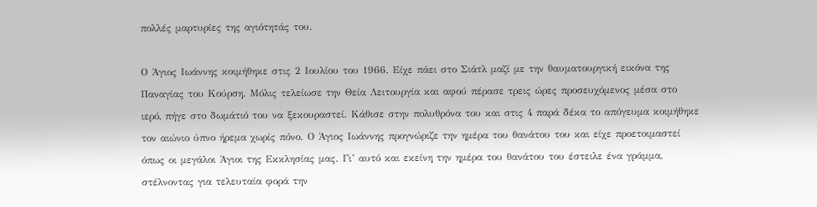πολλές μαρτυρίες της αγιότητάς του.

Ο Άγιος Ιωάννης κοιμήθηκε στις 2 Ιουλίου του 1966. Είχε πάει στο Σιάτλ μαζί με την θαυματουργική εικόνα της Παναγίας του Κούρση. Μόλις τελείωσε την Θεία Λειτουργία και αφού πέρασε τρεις ώρες προσευχόμενος μέσα στο ιερό, πήγε στο δωμάτιό του να ξεκουραστεί. Κάθισε στην πολυθρόνα του και στις 4 παρά δέκα το απόγευμα κοιμήθηκε τον αιώνιο ύπνο ήρεμα χωρίς πόνο. Ο Άγιος Ιωάννης προγνώριζε την ημέρα του θανάτου του και είχε προετοιμαστεί όπως οι μεγάλοι Άγιοι της Εκκλησίας μας. Γι’ αυτό και εκείνη την ημέρα του θανάτου του έστειλε ένα γράμμα, στέλνοντας για τελευταία φορά την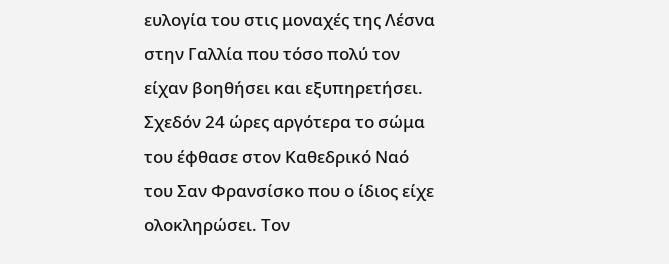ευλογία του στις μοναχές της Λέσνα στην Γαλλία που τόσο πολύ τον είχαν βοηθήσει και εξυπηρετήσει. Σχεδόν 24 ώρες αργότερα το σώμα του έφθασε στον Καθεδρικό Ναό του Σαν Φρανσίσκο που ο ίδιος είχε ολοκληρώσει. Τον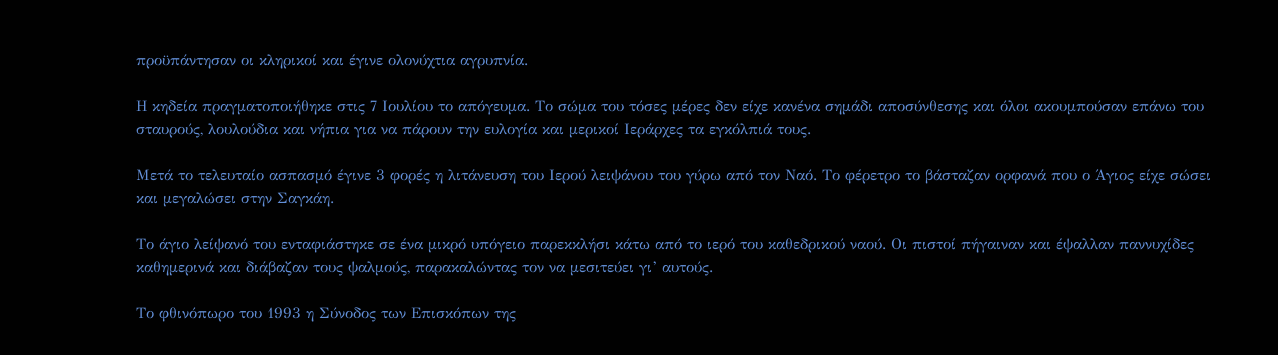προϋπάντησαν οι κληρικοί και έγινε ολονύχτια αγρυπνία.

Η κηδεία πραγματοποιήθηκε στις 7 Ιουλίου το απόγευμα. Το σώμα του τόσες μέρες δεν είχε κανένα σημάδι αποσύνθεσης και όλοι ακουμπούσαν επάνω του σταυρούς, λουλούδια και νήπια για να πάρουν την ευλογία και μερικοί Ιεράρχες τα εγκόλπιά τους.

Μετά το τελευταίο ασπασμό έγινε 3 φορές η λιτάνευση του Ιερού λειψάνου του γύρω από τον Ναό. Το φέρετρο το βάσταζαν ορφανά που ο Άγιος είχε σώσει και μεγαλώσει στην Σαγκάη.

Το άγιο λείψανό του ενταφιάστηκε σε ένα μικρό υπόγειο παρεκκλήσι κάτω από το ιερό του καθεδρικού ναού. Οι πιστοί πήγαιναν και έψαλλαν παννυχίδες καθημερινά και διάβαζαν τους ψαλμούς, παρακαλώντας τον να μεσιτεύει γι’ αυτούς.

Το φθινόπωρο του 1993 η Σύνοδος των Επισκόπων της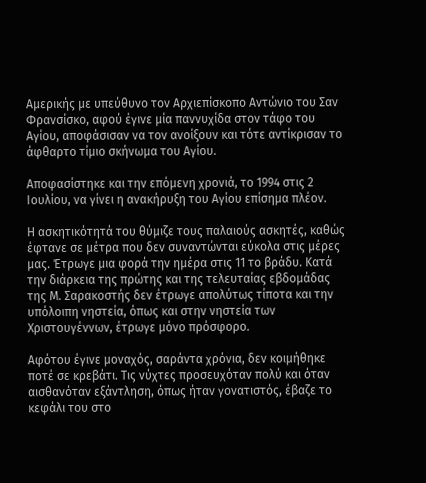Αμερικής με υπεύθυνο τον Αρχιεπίσκοπο Αντώνιο του Σαν Φρανσίσκο, αφού έγινε μία παννυχίδα στον τάφο του Αγίου, αποφάσισαν να τον ανοίξουν και τότε αντίκρισαν το άφθαρτο τίμιο σκήνωμα του Αγίου.

Αποφασίστηκε και την επόμενη χρονιά, το 1994 στις 2 Ιουλίου, να γίνει η ανακήρυξη του Αγίου επίσημα πλέον.

Η ασκητικότητά του θύμιζε τους παλαιούς ασκητές, καθώς έφτανε σε μέτρα που δεν συναντώνται εύκολα στις μέρες μας. Έτρωγε μια φορά την ημέρα στις 11 το βράδυ. Κατά την διάρκεια της πρώτης και της τελευταίας εβδομάδας της Μ. Σαρακοστής δεν έτρωγε απολύτως τίποτα και την υπόλοιπη νηστεία, όπως και στην νηστεία των Χριστουγέννων, έτρωγε μόνο πρόσφορο.

Αφότου έγινε μοναχός, σαράντα χρόνια, δεν κοιμήθηκε ποτέ σε κρεβάτι. Τις νύχτες προσευχόταν πολύ και όταν αισθανόταν εξάντληση, όπως ήταν γονατιστός, έβαζε το κεφάλι του στο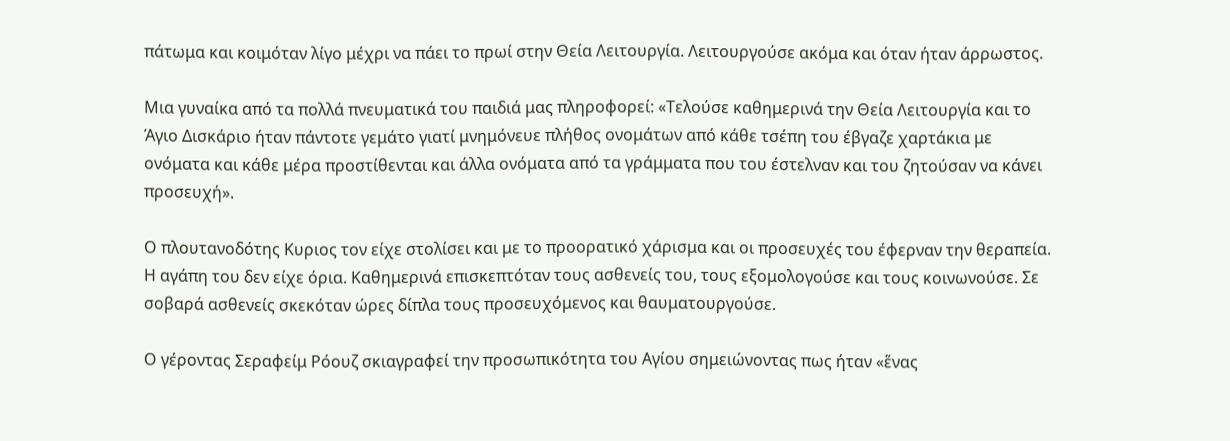πάτωμα και κοιμόταν λίγο μέχρι να πάει το πρωί στην Θεία Λειτουργία. Λειτουργούσε ακόμα και όταν ήταν άρρωστος.

Μια γυναίκα από τα πολλά πνευματικά του παιδιά μας πληροφορεί: «Τελούσε καθημερινά την Θεία Λειτουργία και το Άγιο Δισκάριο ήταν πάντοτε γεμάτο γιατί μνημόνευε πλήθος ονομάτων από κάθε τσέπη του έβγαζε χαρτάκια με ονόματα και κάθε μέρα προστίθενται και άλλα ονόματα από τα γράμματα που του έστελναν και του ζητούσαν να κάνει προσευχή».

Ο πλουτανοδότης Κυριος τον είχε στολίσει και με το προορατικό χάρισμα και οι προσευχές του έφερναν την θεραπεία. Η αγάπη του δεν είχε όρια. Καθημερινά επισκεπτόταν τους ασθενείς του, τους εξομολογούσε και τους κοινωνούσε. Σε σοβαρά ασθενείς σκεκόταν ώρες δίπλα τους προσευχόμενος και θαυματουργούσε.

Ο γέροντας Σεραφείμ Ρόουζ σκιαγραφεί την προσωπικότητα του Αγίου σημειώνοντας πως ήταν «ἕνας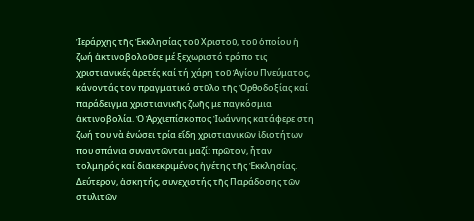Ἱεράρχης τῆς Ἐκκλησίας τοῦ Χριστοῦ, τοῦ ὁποίου ἡ ζωή ἀκτινοβολοῦσε μέ ξεχωριστό τρόπο τις χριστιανικές ἀρετές καί τή χάρη τοῦ Ἁγίου Πνεύματος, κάνοντάς τον πραγματικό στῦλο τῆς Ὀρθοδοξίας καί παράδειγμα χριστιανικῆς ζωῆς με παγκόσμια ἀκτινοβολία. Ὁ Ἀρχιεπίσκοπος Ἰωάννης κατάφερε στη ζωή του νὰ ἑνώσει τρία εἴδη χριστιανικῶν ἰδιοτήτων που σπάνια συναντῶνται μαζί: πρῶτον, ἦταν τολμηρός καί διακεκριμένος ἡγέτης τῆς Ἐκκλησίας. Δεύτερον, ἀσκητής, συνεχιστής τῆς Παράδοσης τῶν στυλιτῶν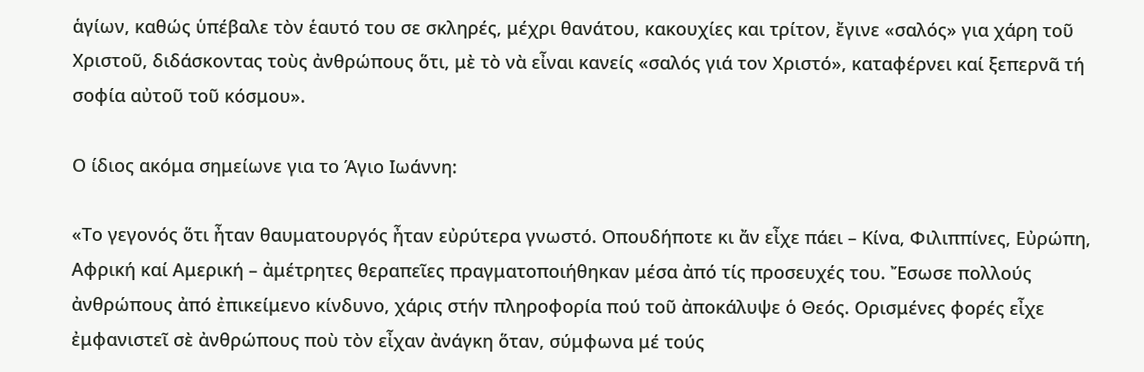ἁγίων, καθώς ὑπέβαλε τὸν ἑαυτό του σε σκληρές, μέχρι θανάτου, κακουχίες και τρίτον, ἔγινε «σαλός» για χάρη τοῦ Χριστοῦ, διδάσκοντας τοὺς ἀνθρώπους ὅτι, μὲ τὸ νὰ εἶναι κανείς «σαλός γιά τον Χριστό», καταφέρνει καί ξεπερνᾶ τή σοφία αὐτοῦ τοῦ κόσμου».

Ο ίδιος ακόμα σημείωνε για το Άγιο Ιωάννη:

«Το γεγονός ὅτι ἦταν θαυματουργός ἦταν εὐρύτερα γνωστό. Οπουδήποτε κι ἄν εἶχε πάει – Κίνα, Φιλιππίνες, Εὐρώπη, Αφρική καί Αμερική – ἀμέτρητες θεραπεῖες πραγματοποιήθηκαν μέσα ἀπό τίς προσευχές του. Ἔσωσε πολλούς ἀνθρώπους ἀπό ἐπικείμενο κίνδυνο, χάρις στήν πληροφορία πού τοῦ ἀποκάλυψε ὁ Θεός. Ορισμένες φορές εἶχε ἐμφανιστεῖ σὲ ἀνθρώπους ποὺ τὸν εἶχαν ἀνάγκη ὅταν, σύμφωνα μέ τούς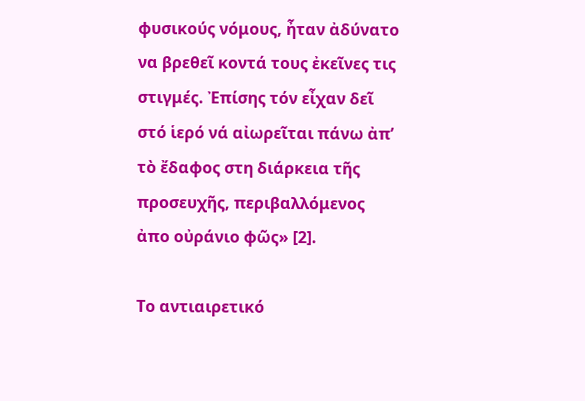φυσικούς νόμους, ἦταν ἀδύνατο να βρεθεῖ κοντά τους ἐκεῖνες τις στιγμές. Ἐπίσης τόν εἶχαν δεῖ στό ἱερό νά αἰωρεῖται πάνω ἀπ’ τὸ ἔδαφος στη διάρκεια τῆς προσευχῆς, περιβαλλόμενος ἀπο οὐράνιο φῶς» [2].

Το αντιαιρετικό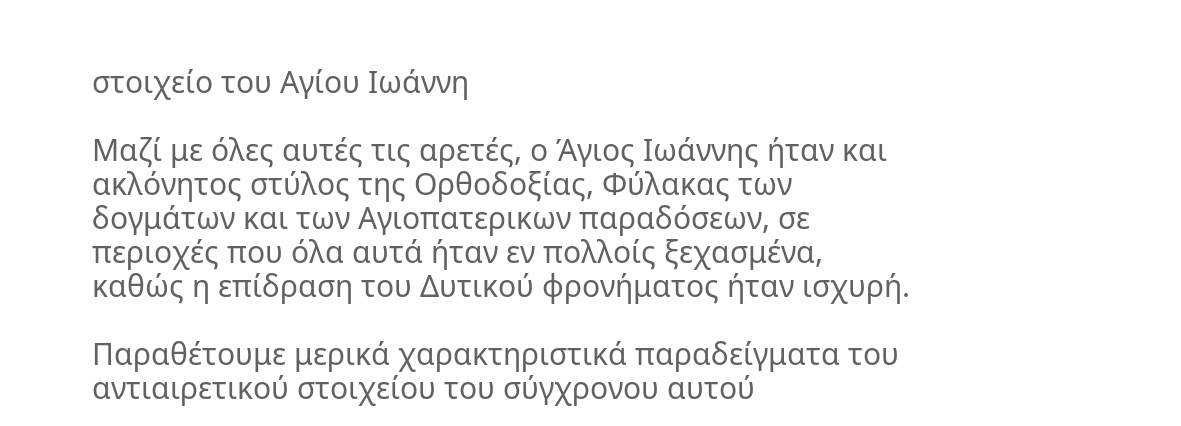στοιχείο του Αγίου Ιωάννη

Μαζί με όλες αυτές τις αρετές, ο Άγιος Ιωάννης ήταν και ακλόνητος στύλος της Ορθοδοξίας, Φύλακας των δογμάτων και των Αγιοπατερικων παραδόσεων, σε περιοχές που όλα αυτά ήταν εν πολλοίς ξεχασμένα, καθώς η επίδραση του Δυτικού φρονήματος ήταν ισχυρή.

Παραθέτουμε μερικά χαρακτηριστικά παραδείγματα του αντιαιρετικού στοιχείου του σύγχρονου αυτού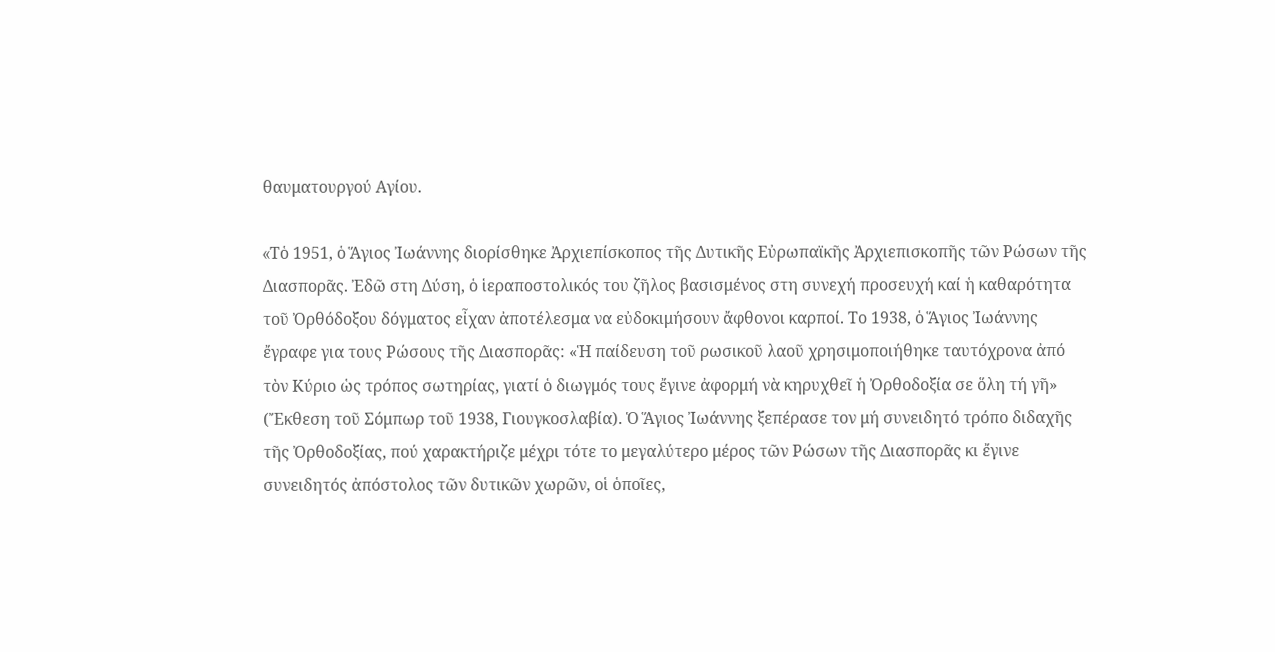θαυματουργού Αγίου.

«Tὁ 1951, ὁ Ἅγιος Ἰωάννης διορίσθηκε Ἀρχιεπίσκοπος τῆς Δυτικῆς Εὐρωπαϊκῆς Ἀρχιεπισκοπῆς τῶν Ρώσων τῆς Διασπορᾶς. Ἐδῶ στη Δύση, ὁ ἱεραποστολικός του ζῆλος βασισμένος στη συνεχή προσευχή καί ἡ καθαρότητα τοῦ Ὀρθόδοξου δόγματος εἶχαν ἀποτέλεσμα να εὐδοκιμήσουν ἄφθονοι καρποί. Το 1938, ὁ Ἅγιος Ἰωάννης ἔγραφε για τους Ρώσους τῆς Διασπορᾶς: «Ἡ παίδευση τοῦ ρωσικοῦ λαοῦ χρησιμοποιήθηκε ταυτόχρονα ἀπό τὸν Κύριο ὡς τρόπος σωτηρίας, γιατί ὁ διωγμός τους ἔγινε ἀφορμή νὰ κηρυχθεῖ ἡ Ὀρθοδοξία σε ὅλη τή γῆ» (Ἔκθεση τοῦ Σόμπωρ τοῦ 1938, Γιουγκοσλαβία). Ὁ Ἅγιος Ἰωάννης ξεπέρασε τον μή συνειδητό τρόπο διδαχῆς τῆς Ὀρθοδοξίας, πού χαρακτήριζε μέχρι τότε το μεγαλύτερο μέρος τῶν Ρώσων τῆς Διασπορᾶς κι ἔγινε συνειδητός ἀπόστολος τῶν δυτικῶν χωρῶν, οἱ ὁποῖες,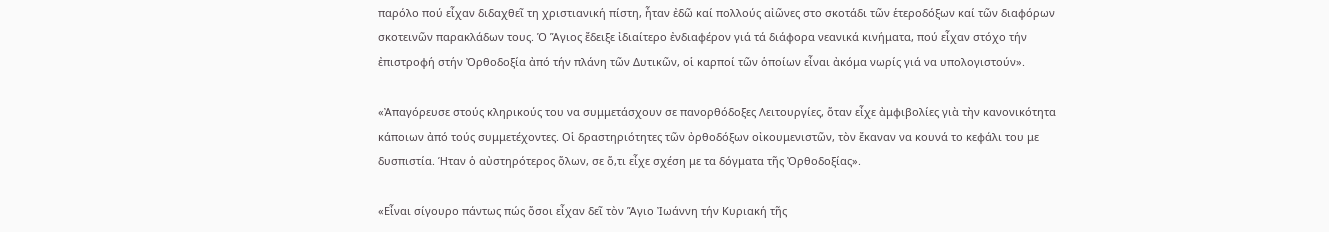παρόλο πού εἶχαν διδαχθεῖ τη χριστιανική πίστη, ἦταν ἐδῶ καί πολλούς αἰῶνες στο σκοτάδι τῶν ἑτεροδόξων καί τῶν διαφόρων σκοτεινῶν παρακλάδων τους. Ὁ Ἅγιος ἔδειξε ἰδιαίτερο ἐνδιαφέρον γιά τά διάφορα νεανικά κινήματα, πού εἶχαν στόχο τήν ἐπιστροφή στήν Ὀρθοδοξία ἀπό τήν πλάνη τῶν Δυτικῶν, οἱ καρποί τῶν ὁποίων εἶναι ἀκόμα νωρίς γιά να υπολογιστούν».

«Ἀπαγόρευσε στούς κληρικούς του να συμμετάσχουν σε πανορθόδοξες Λειτουργίες, ὅταν εἶχε ἀμφιβολίες γιὰ τὴν κανονικότητα κάποιων ἀπό τούς συμμετέχοντες. Οἱ δραστηριότητες τῶν ὀρθοδόξων οἰκουμενιστῶν, τὸν ἔκαναν να κουνά το κεφάλι του με δυσπιστία. Ήταν ὁ αὐστηρότερος ὅλων, σε ὅ,τι εἶχε σχέση με τα δόγματα τῆς Ὀρθοδοξίας».

«Εἶναι σίγουρο πάντως πώς ὅσοι εἶχαν δεῖ τὸν Ἅγιο Ἰωάννη τήν Κυριακή τῆς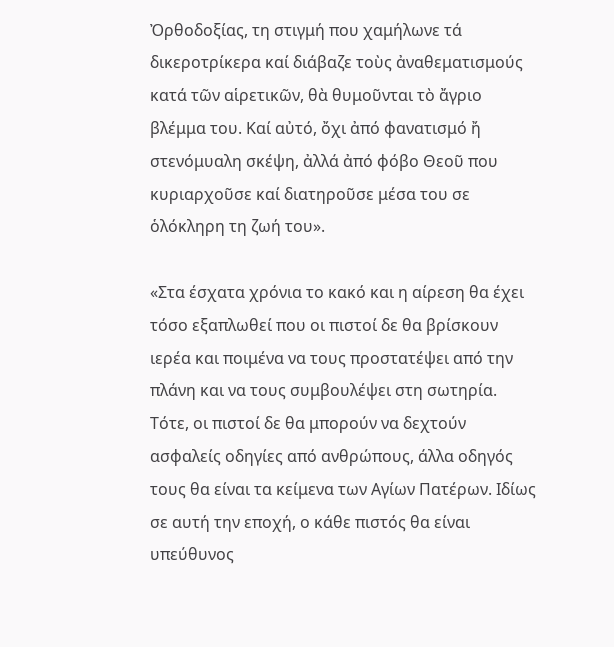Ὀρθοδοξίας, τη στιγμή που χαμήλωνε τά δικεροτρίκερα καί διάβαζε τοὺς ἀναθεματισμούς κατά τῶν αἱρετικῶν, θὰ θυμοῦνται τὸ ἄγριο βλέμμα του. Καί αὐτό, ὄχι ἀπό φανατισμό ἤ στενόμυαλη σκέψη, ἀλλά ἀπό φόβο Θεοῦ που κυριαρχοῦσε καί διατηροῦσε μέσα του σε ὁλόκληρη τη ζωή του».

«Στα έσχατα χρόνια το κακό και η αίρεση θα έχει τόσο εξαπλωθεί που οι πιστοί δε θα βρίσκουν ιερέα και ποιμένα να τους προστατέψει από την πλάνη και να τους συμβουλέψει στη σωτηρία. Τότε, οι πιστοί δε θα μπορούν να δεχτούν ασφαλείς οδηγίες από ανθρώπους, άλλα οδηγός τους θα είναι τα κείμενα των Αγίων Πατέρων. Ιδίως σε αυτή την εποχή, ο κάθε πιστός θα είναι υπεύθυνος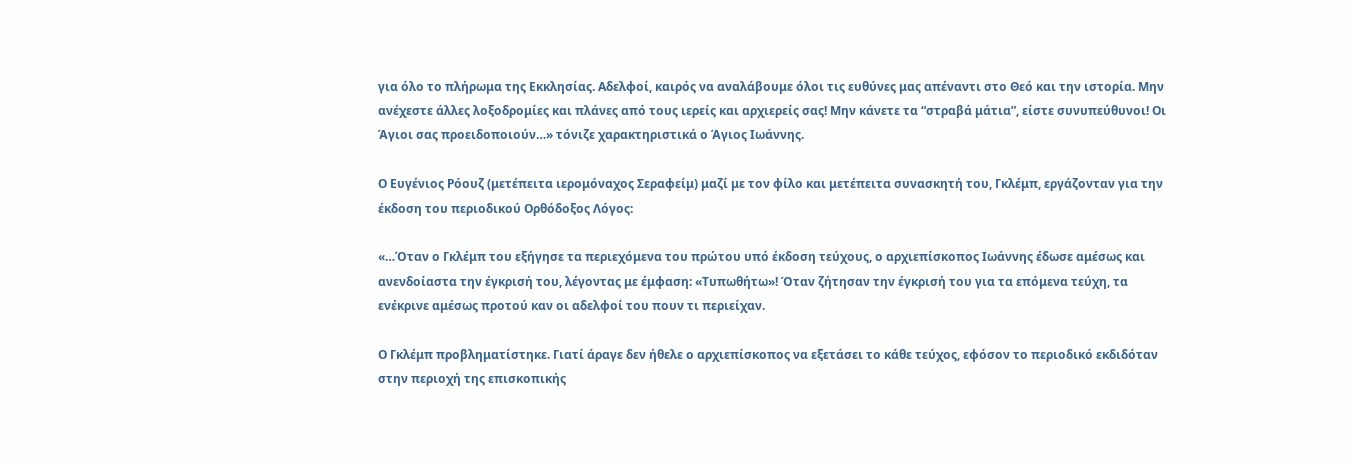για όλο το πλήρωμα της Εκκλησίας. Αδελφοί, καιρός να αναλάβουμε όλοι τις ευθύνες μας απέναντι στο Θεό και την ιστορία. Μην ανέχεστε άλλες λοξοδρομίες και πλάνες από τους ιερείς και αρχιερείς σας! Μην κάνετε τα “στραβά μάτια”, είστε συνυπεύθυνοι! Οι Άγιοι σας προειδοποιούν…» τόνιζε χαρακτηριστικά ο Άγιος Ιωάννης.

Ο Ευγένιος Ρόουζ (μετέπειτα ιερομόναχος Σεραφείμ) μαζί με τον φίλο και μετέπειτα συνασκητή του, Γκλέμπ, εργάζονταν για την έκδοση του περιοδικού Ορθόδοξος Λόγος:

«…Όταν ο Γκλέμπ του εξήγησε τα περιεχόμενα του πρώτου υπό έκδοση τεύχους, ο αρχιεπίσκοπος Ιωάννης έδωσε αμέσως και ανενδοίαστα την έγκρισή του, λέγοντας με έμφαση: «Τυπωθήτω»! Όταν ζήτησαν την έγκρισή του για τα επόμενα τεύχη, τα ενέκρινε αμέσως προτού καν οι αδελφοί του πουν τι περιείχαν.

Ο Γκλέμπ προβληματίστηκε. Γιατί άραγε δεν ήθελε ο αρχιεπίσκοπος να εξετάσει το κάθε τεύχος, εφόσον το περιοδικό εκδιδόταν στην περιοχή της επισκοπικής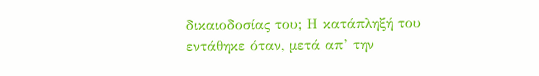δικαιοδοσίας του; Η κατάπληξή του εντάθηκε όταν, μετά απ’ την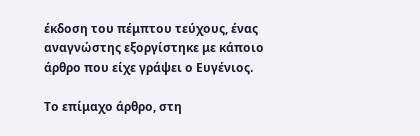έκδοση του πέμπτου τεύχους, ένας αναγνώστης εξοργίστηκε με κάποιο άρθρο που είχε γράψει ο Ευγένιος.

Το επίμαχο άρθρο, στη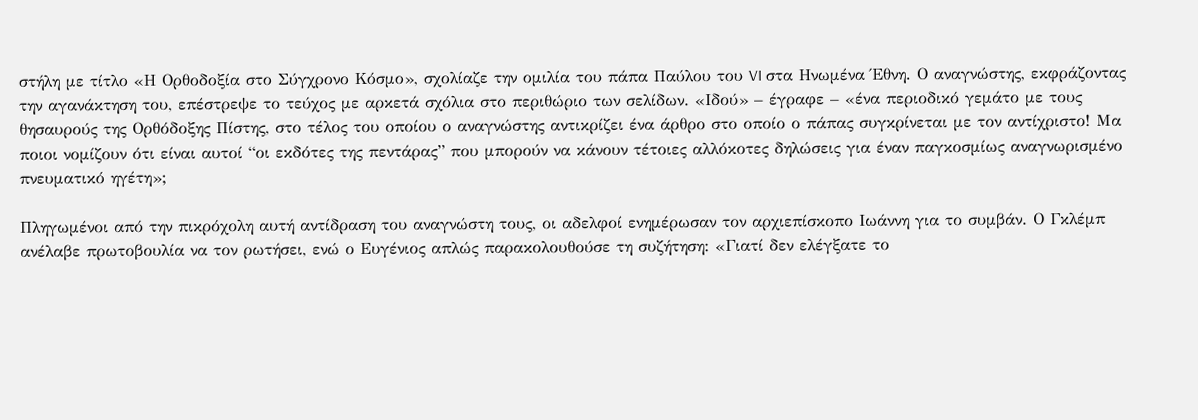στήλη με τίτλο «Η Ορθοδοξία στο Σύγχρονο Κόσμο», σχολίαζε την ομιλία του πάπα Παύλου του VI στα Ηνωμένα Έθνη. Ο αναγνώστης, εκφράζοντας την αγανάκτηση του, επέστρεψε το τεύχος με αρκετά σχόλια στο περιθώριο των σελίδων. «Ιδού» – έγραφε – «ένα περιοδικό γεμάτο με τους θησαυρούς της Ορθόδοξης Πίστης, στο τέλος του οποίου ο αναγνώστης αντικρίζει ένα άρθρο στο οποίο ο πάπας συγκρίνεται με τον αντίχριστο! Μα ποιοι νομίζουν ότι είναι αυτοί “οι εκδότες της πεντάρας” που μπορούν να κάνουν τέτοιες αλλόκοτες δηλώσεις για έναν παγκοσμίως αναγνωρισμένο πνευματικό ηγέτη»;

Πληγωμένοι από την πικρόχολη αυτή αντίδραση του αναγνώστη τους, οι αδελφοί ενημέρωσαν τον αρχιεπίσκοπο Ιωάννη για το συμβάν. Ο Γκλέμπ ανέλαβε πρωτοβουλία να τον ρωτήσει, ενώ ο Ευγένιος απλώς παρακολουθούσε τη συζήτηση: «Γιατί δεν ελέγξατε το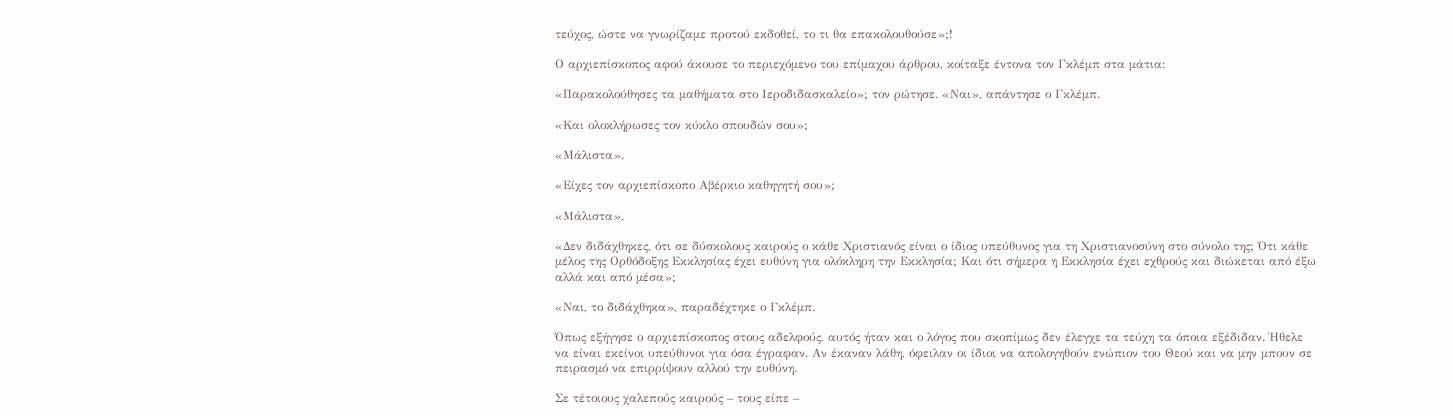τεύχος, ώστε να γνωρίζαμε προτού εκδοθεί, το τι θα επακολουθούσε»;!

Ο αρχιεπίσκοπος αφού άκουσε το περιεχόμενο του επίμαχου άρθρου, κοίταξε έντονα τον Γκλέμπ στα μάτια:

«Παρακολούθησες τα μαθήματα στο Ιεροδιδασκαλείο»; τον ρώτησε. «Ναι», απάντησε ο Γκλέμπ.

«Και ολοκλήρωσες τον κύκλο σπουδών σου»;

«Μάλιστα».

«Είχες τον αρχιεπίσκοπο Αβέρκιο καθηγητή σου»;

«Μάλιστα».

«Δεν διδάχθηκες, ότι σε δύσκολους καιρούς ο κάθε Χριστιανός είναι ο ίδιος υπεύθυνος για τη Χριστιανοσύνη στο σύνολο της; Ότι κάθε μέλος της Ορθόδοξης Εκκλησίας έχει ευθύνη για ολόκληρη την Εκκλησία; Και ότι σήμερα η Εκκλησία έχει εχθρούς και διώκεται από έξω αλλά και από μέσα»;

«Ναι, το διδάχθηκα», παραδέχτηκε ο Γκλέμπ.

Όπως εξήγησε ο αρχιεπίσκοπος στους αδελφούς, αυτός ήταν και ο λόγος που σκοπίμως δεν έλεγχε τα τεύχη τα όποια εξέδιδαν. Ήθελε να είναι εκείνοι υπεύθυνοι για όσα έγραφαν. Αν έκαναν λάθη, όφειλαν οι ίδιοι να απολογηθούν ενώπιον του Θεού και να μην μπουν σε πειρασμό να επιρρίψουν αλλού την ευθύνη.

Σε τέτοιους χαλεπούς καιρούς – τους είπε –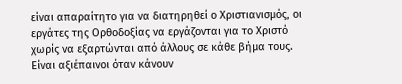είναι απαραίτητο για να διατηρηθεί ο Χριστιανισμός, οι εργάτες της Ορθοδοξίας να εργάζονται για το Χριστό χωρίς να εξαρτώνται από άλλους σε κάθε βήμα τους. Είναι αξιέπαινοι όταν κάνουν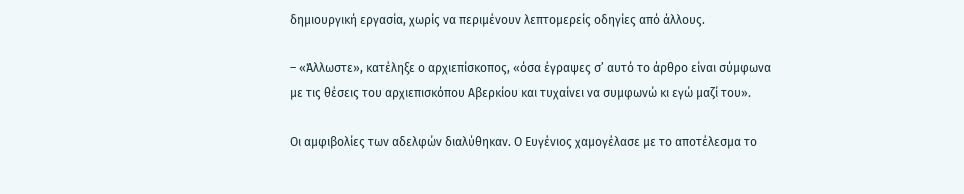δημιουργική εργασία, χωρίς να περιμένουν λεπτομερείς οδηγίες από άλλους.

– «Άλλωστε», κατέληξε ο αρχιεπίσκοπος, «όσα έγραψες σ’ αυτό το άρθρο είναι σύμφωνα με τις θέσεις του αρχιεπισκόπου Αβερκίου και τυχαίνει να συμφωνώ κι εγώ μαζί του».

Οι αμφιβολίες των αδελφών διαλύθηκαν. Ο Ευγένιος χαμογέλασε με το αποτέλεσμα το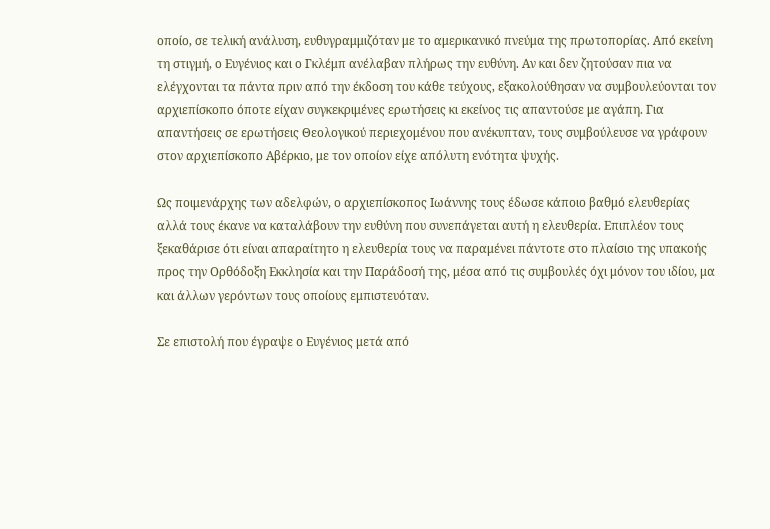οποίο, σε τελική ανάλυση, ευθυγραμμιζόταν με το αμερικανικό πνεύμα της πρωτοπορίας. Από εκείνη τη στιγμή, ο Ευγένιος και ο Γκλέμπ ανέλαβαν πλήρως την ευθύνη. Αν και δεν ζητούσαν πια να ελέγχονται τα πάντα πριν από την έκδοση του κάθε τεύχους, εξακολούθησαν να συμβουλεύονται τον αρχιεπίσκοπο όποτε είχαν συγκεκριμένες ερωτήσεις κι εκείνος τις απαντούσε με αγάπη. Για απαντήσεις σε ερωτήσεις Θεολογικού περιεχομένου που ανέκυπταν, τους συμβούλευσε να γράφουν στον αρχιεπίσκοπο Αβέρκιο, με τον οποίον είχε απόλυτη ενότητα ψυχής.

Ως ποιμενάρχης των αδελφών, ο αρχιεπίσκοπος Ιωάννης τους έδωσε κάποιο βαθμό ελευθερίας αλλά τους έκανε να καταλάβουν την ευθύνη που συνεπάγεται αυτή η ελευθερία. Επιπλέον τους ξεκαθάρισε ότι είναι απαραίτητο η ελευθερία τους να παραμένει πάντοτε στο πλαίσιο της υπακοής προς την Ορθόδοξη Εκκλησία και την Παράδοσή της, μέσα από τις συμβουλές όχι μόνον του ιδίου, μα και άλλων γερόντων τους οποίους εμπιστευόταν.

Σε επιστολή που έγραψε ο Ευγένιος μετά από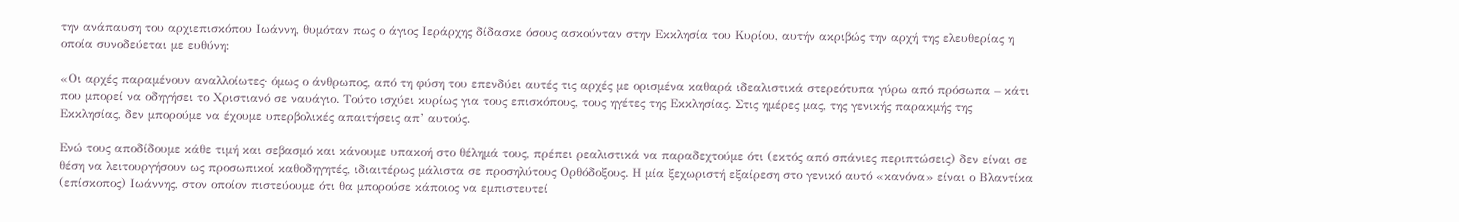την ανάπαυση του αρχιεπισκόπου Ιωάννη, θυμόταν πως ο άγιος Ιεράρχης δίδασκε όσους ασκούνταν στην Εκκλησία του Κυρίου, αυτήν ακριβώς την αρχή της ελευθερίας η οποία συνοδεύεται με ευθύνη:

«Οι αρχές παραμένουν αναλλοίωτες· όμως ο άνθρωπος, από τη φύση του επενδύει αυτές τις αρχές με ορισμένα καθαρά ιδεαλιστικά στερεότυπα γύρω από πρόσωπα – κάτι που μπορεί να οδηγήσει το Χριστιανό σε ναυάγιο. Τούτο ισχύει κυρίως για τους επισκόπους, τους ηγέτες της Εκκλησίας. Στις ημέρες μας, της γενικής παρακμής της Εκκλησίας, δεν μπορούμε να έχουμε υπερβολικές απαιτήσεις απ’ αυτούς.

Ενώ τους αποδίδουμε κάθε τιμή και σεβασμό και κάνουμε υπακοή στο θέλημά τους, πρέπει ρεαλιστικά να παραδεχτούμε ότι (εκτός από σπάνιες περιπτώσεις) δεν είναι σε θέση να λειτουργήσουν ως προσωπικοί καθοδηγητές, ιδιαιτέρως μάλιστα σε προσηλύτους Ορθόδοξους. Η μία ξεχωριστή εξαίρεση στο γενικό αυτό «κανόνα» είναι ο Βλαντίκα (επίσκοπος) Ιωάννης, στον οποίον πιστεύουμε ότι θα μπορούσε κάποιος να εμπιστευτεί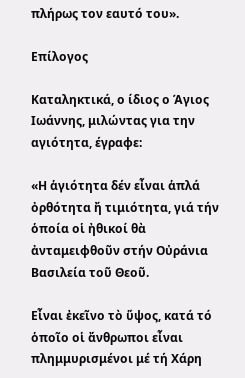πλήρως τον εαυτό του».

Επίλογος

Καταληκτικά, ο ίδιος ο Άγιος Ιωάννης, μιλώντας για την αγιότητα, έγραφε:

«Η ἁγιότητα δέν εἶναι ἁπλά ὀρθότητα ἤ τιμιότητα, γιά τήν ὁποία οἱ ἠθικοί θὰ ἀνταμειφθοῦν στήν Οὐράνια Βασιλεία τοῦ Θεοῦ.

Εἶναι ἐκεῖνο τὸ ὕψος, κατά τό ὁποῖο οἱ ἄνθρωποι εἶναι πλημμυρισμένοι μέ τή Χάρη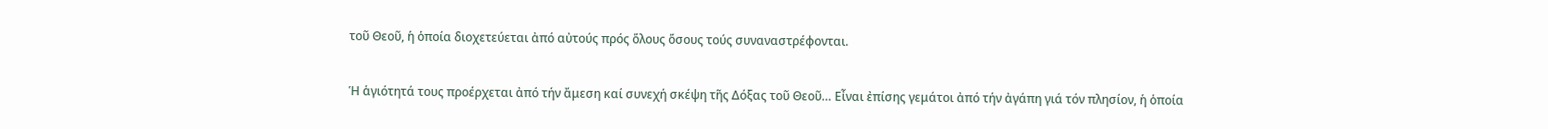τοῦ Θεοῦ, ἡ ὁποία διοχετεύεται ἀπό αὐτούς πρός ὅλους ὅσους τούς συναναστρέφονται.

Ἡ ἁγιότητά τους προέρχεται ἀπό τήν ἄμεση καί συνεχή σκέψη τῆς Δόξας τοῦ Θεοῦ… Εἶναι ἐπίσης γεμάτοι ἀπό τήν ἀγάπη γιά τόν πλησίον, ἡ ὁποία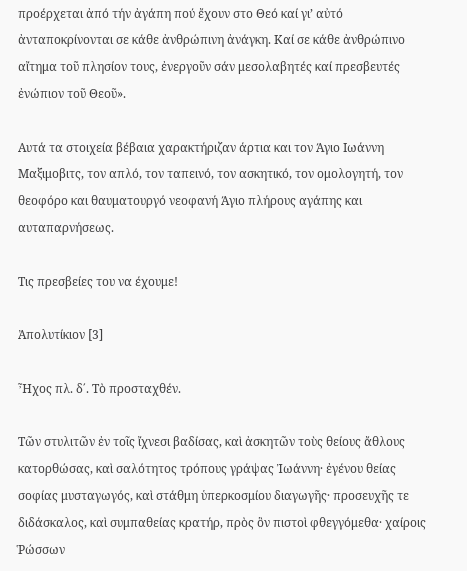προέρχεται ἀπό τήν ἀγάπη πού ἔχουν στο Θεό καί γι’ αὐτό ἀνταποκρίνονται σε κάθε ἀνθρώπινη ἀνάγκη. Καί σε κάθε ἀνθρώπινο αἴτημα τοῦ πλησίον τους, ἐνεργοῦν σάν μεσολαβητές καί πρεσβευτές ἐνώπιον τοῦ Θεοῦ».

Αυτά τα στοιχεία βέβαια χαρακτήριζαν άρτια και τον Άγιο Ιωάννη Μαξιμοβιτς, τον απλό, τον ταπεινό, τον ασκητικό, τον ομολογητή, τον θεοφόρο και θαυματουργό νεοφανή Άγιο πλήρους αγάπης και αυταπαρνήσεως.

Τις πρεσβείες του να έχουμε!

Ἀπολυτίκιον [3]

Ἦχος πλ. δ΄. Τὸ προσταχθέν.

Τῶν στυλιτῶν ἐν τοῖς ἴχνεσι βαδίσας, καὶ ἀσκητῶν τοὺς θείους ἄθλους κατορθώσας, καὶ σαλότητος τρόπους γράψας Ἰωάννη· ἐγένου θείας σοφίας μυσταγωγός, καὶ στάθμη ὑπερκοσμίου διαγωγῆς· προσευχῆς τε διδάσκαλος, καὶ συμπαθείας κρατήρ, πρὸς ὃν πιστοὶ φθεγγόμεθα· χαίροις Ῥώσσων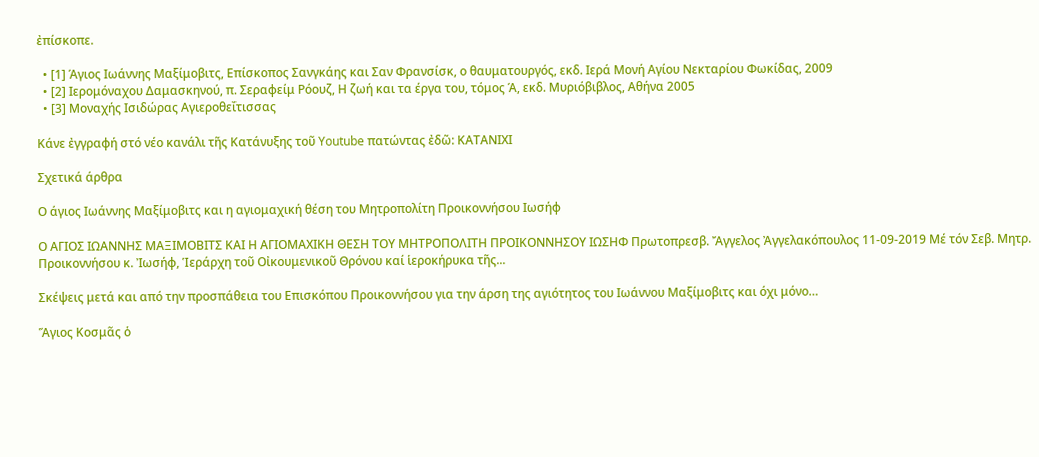ἐπίσκοπε.

  • [1] Άγιος Ιωάννης Μαξίμοβιτς, Επίσκοπος Σανγκάης και Σαν Φρανσίσκ, ο θαυματουργός, εκδ. Ιερά Μονή Αγίου Νεκταρίου Φωκίδας, 2009
  • [2] Ιερομόναχου Δαμασκηνού, π. Σεραφείμ Ρόουζ, Η ζωή και τα έργα του, τόμος Ά, εκδ. Μυριόβιβλος, Αθήνα 2005
  • [3] Μοναχής Ισιδώρας Αγιεροθεΐτισσας

Κάνε ἐγγραφή στό νέο κανάλι τῆς Κατάνυξης τοῦ Youtube πατώντας ἐδῶ: ΚΑΤΑΝΙΧI

Σχετικά άρθρα

Ο άγιος Ιωάννης Μαξίμοβιτς και η αγιομαχική θέση του Μητροπολίτη Προικοννήσου Ιωσήφ

Ο ΑΓΙΟΣ ΙΩΑΝΝΗΣ ΜΑΞΙΜΟΒΙΤΣ ΚΑΙ Η ΑΓΙΟΜΑΧΙΚΗ ΘΕΣΗ ΤΟΥ ΜΗΤΡΟΠΟΛΙΤΗ ΠΡΟΙΚΟΝΝΗΣΟΥ ΙΩΣΗΦ Πρωτοπρεσβ. Ἄγγελος Ἀγγελακόπουλος 11-09-2019 Μέ τόν Σεβ. Μητρ. Προικοννήσου κ. Ἰωσήφ, Ἱεράρχη τοῦ Οἰκουμενικοῦ Θρόνου καί ἱεροκήρυκα τῆς...

Σκέψεις μετά και από την προσπάθεια του Επισκόπου Προικοννήσου για την άρση της αγιότητος του Ιωάννου Μαξίμοβιτς και όχι μόνο…

Ἅγιος Κοσμᾶς ὁ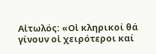Αἰτωλός: «Οἱ κληρικοί θά γίνουν οἱ χειρότεροι καί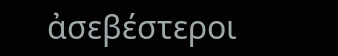ἀσεβέστεροι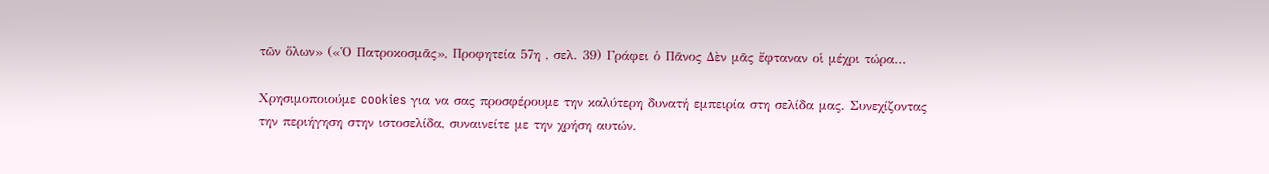τῶν ὅλων» («Ὁ Πατροκοσμᾶς», Προφητεία 57η , σελ. 39) Γράφει ὁ Πᾶνος Δὲν μᾶς ἔφταναν οἱ μέχρι τώρα...

Χρησιμοποιούμε cookies για να σας προσφέρουμε την καλύτερη δυνατή εμπειρία στη σελίδα μας. Συνεχίζοντας την περιήγηση στην ιστοσελίδα, συναινείτε με την χρήση αυτών.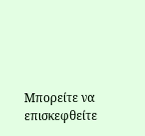Μπορείτε να επισκεφθείτε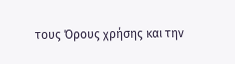τους Όρους χρήσης και την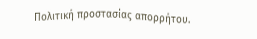Πολιτική προστασίας απορρήτου.